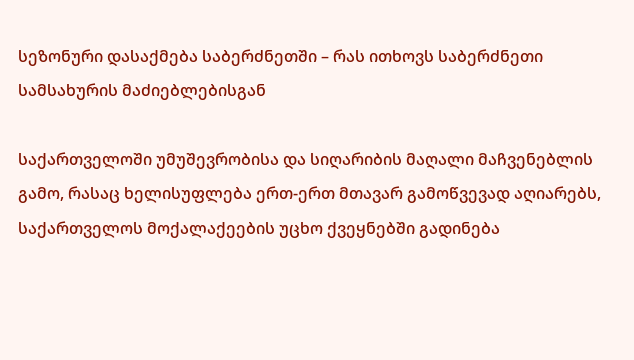სეზონური დასაქმება საბერძნეთში – რას ითხოვს საბერძნეთი სამსახურის მაძიებლებისგან

საქართველოში უმუშევრობისა და სიღარიბის მაღალი მაჩვენებლის გამო, რასაც ხელისუფლება ერთ-ერთ მთავარ გამოწვევად აღიარებს, საქართველოს მოქალაქეების უცხო ქვეყნებში გადინება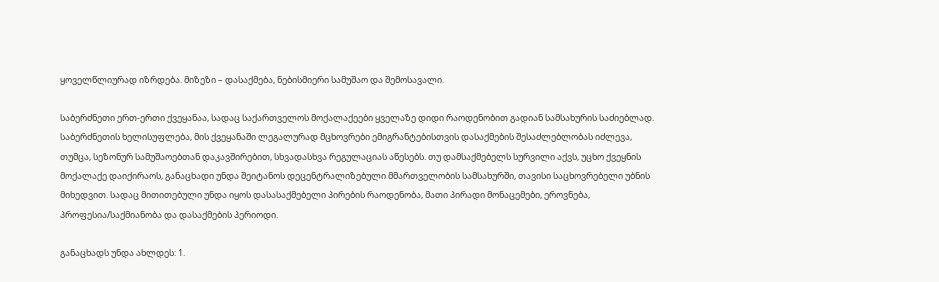ყოველწლიურად იზრდება. მიზეზი – დასაქმება, ნებისმიერი სამუშაო და შემოსავალი.

საბერძნეთი ერთ-ერთი ქვეყანაა, სადაც საქართველოს მოქალაქეები ყველაზე დიდი რაოდენობით გადიან სამსახურის საძიებლად. საბერძნეთის ხელისუფლება, მის ქვეყანაში ლეგალურად მცხოვრები ემიგრანტებისთვის დასაქმების შესაძლებლობას იძლევა, თუმცა, სეზონურ სამუშაოებთან დაკავშირებით, სხვადასხვა რეგულაციას აწესებს. თუ დამსაქმებელს სურვილი აქვს, უცხო ქვეყნის მოქალაქე დაიქირაოს, განაცხადი უნდა შეიტანოს დეცენტრალიზებული მმართველობის სამსახურში, თავისი საცხოვრებელი უბნის მიხედვით. სადაც მითითებული უნდა იყოს დასასაქმებელი პირების რაოდენობა, მათი პირადი მონაცემები, ეროვნება, პროფესია/საქმიანობა და დასაქმების პერიოდი.

განაცხადს უნდა ახლდეს: 1.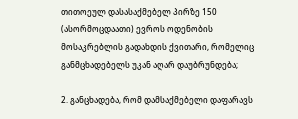თითოეულ დასასაქმებელ პირზე 150 (ასორმოცდაათი) ევროს ოდენობის მოსაკრებლის გადახდის ქვითარი, რომელიც განმცხადებელს უკან აღარ დაუბრუნდება;

2. განცხადება, რომ დამსაქმებელი დაფარავს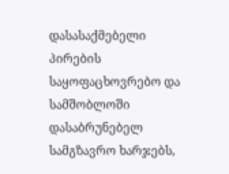დასასაქმებელი პირების საყოფაცხოვრებო და სამშობლოში დასაბრუნებელ სამგზავრო ხარჯებს,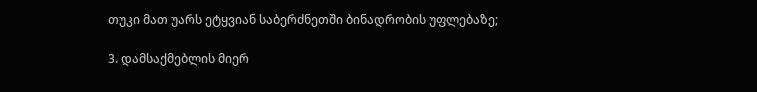თუკი მათ უარს ეტყვიან საბერძნეთში ბინადრობის უფლებაზე;

3. დამსაქმებლის მიერ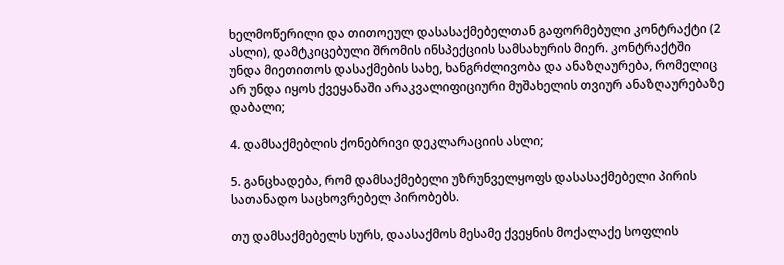ხელმოწერილი და თითოეულ დასასაქმებელთან გაფორმებული კონტრაქტი (2 ასლი), დამტკიცებული შრომის ინსპექციის სამსახურის მიერ. კონტრაქტში უნდა მიეთითოს დასაქმების სახე, ხანგრძლივობა და ანაზღაურება, რომელიც არ უნდა იყოს ქვეყანაში არაკვალიფიციური მუშახელის თვიურ ანაზღაურებაზე დაბალი;

4. დამსაქმებლის ქონებრივი დეკლარაციის ასლი;

5. განცხადება, რომ დამსაქმებელი უზრუნველყოფს დასასაქმებელი პირის სათანადო საცხოვრებელ პირობებს.

თუ დამსაქმებელს სურს, დაასაქმოს მესამე ქვეყნის მოქალაქე სოფლის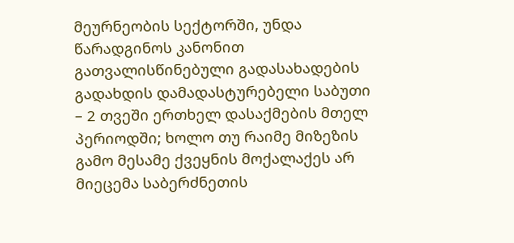მეურნეობის სექტორში, უნდა წარადგინოს კანონით გათვალისწინებული გადასახადების გადახდის დამადასტურებელი საბუთი – 2 თვეში ერთხელ დასაქმების მთელ პერიოდში; ხოლო თუ რაიმე მიზეზის გამო მესამე ქვეყნის მოქალაქეს არ მიეცემა საბერძნეთის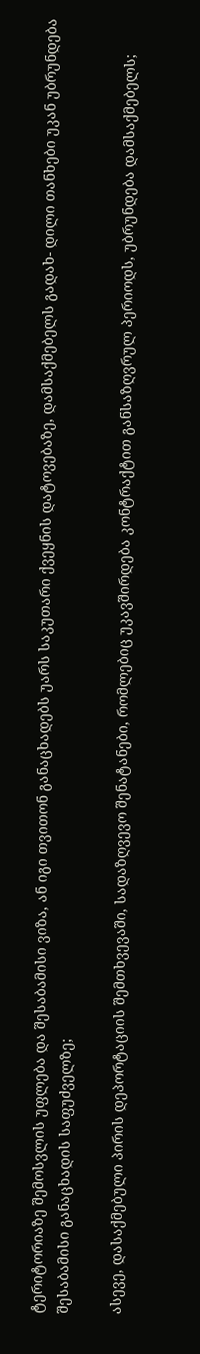ტერიტორიაზე შემოსვლის უფლება და შესაბამისი ვიზა, ან იგი თვითონ განაცხადებს უარს საკუთარი ქვეყნის დატოვებაზე, დამსაქმებელს გადახ- დილი თანხები უკან უბრუნდება შესაბამისი განაცხადის საფუძველზე;

ასევე, დასაქმებული პირის დეპორტაციის შემთხვევაში, სადაზღვევო შენატანები, რომლებიც უკავშირდება კონტრაქტით განსაზღვრულ პერიოდს, უბრუნდება დამსაქმებელს;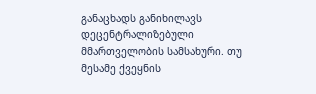განაცხადს განიხილავს დეცენტრალიზებული მმართველობის სამსახური. თუ მესამე ქვეყნის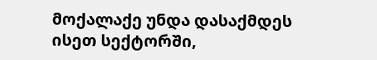მოქალაქე უნდა დასაქმდეს ისეთ სექტორში,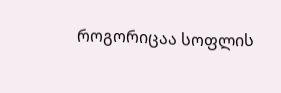როგორიცაა სოფლის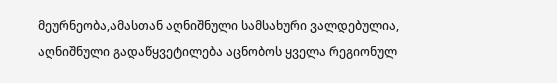მეურნეობა,ამასთან აღნიშნული სამსახური ვალდებულია, აღნიშნული გადაწყვეტილება აცნობოს ყველა რეგიონულ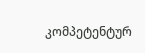კომპეტენტურ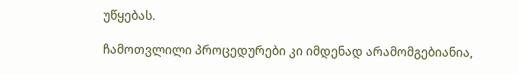უწყებას.

ჩამოთვლილი პროცედურები კი იმდენად არამომგებიანია,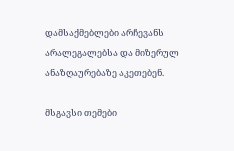დამსაქმებლები არჩევანს არალეგალებსა და მიზერულ ანაზღაურებაზე აკეთებენ.

მსგავსი თემები